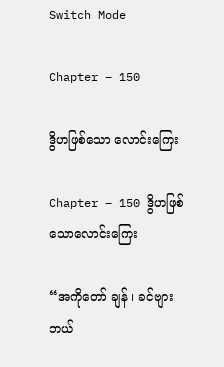Switch Mode

Chapter – 150

ဒွိဟဖြစ်သော လောင်းကြေး

Chapter – 150 ဒွိဟဖြစ်သောလောင်းကြေး

“အကိုတော် ချန် ၊ ခင်ဗျား ဘယ်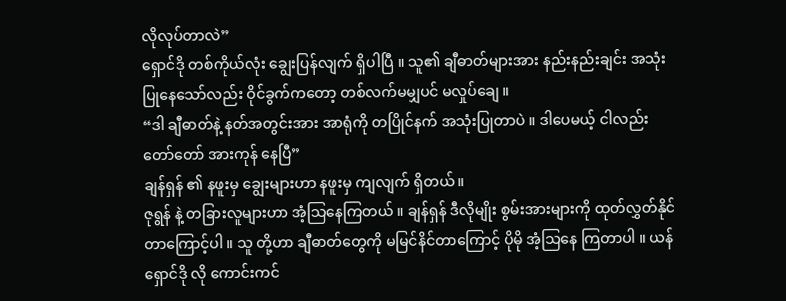လိုလုပ်တာလဲ”
ရှောင်ဒို တစ်ကိုယ်လုံး ချွေးပြန်လျက် ရှိပါပြီ ။ သူ၏ ချီဓာတ်များအား နည်းနည်းချင်း အသုံးပြုနေသော်လည်း ဝိုင်ခွက်ကတော့ တစ်လက်မမျှပင် မလှုပ်ချေ ။
“ဒါ ချီဓာတ်နဲ့ နတ်အတွင်းအား အာရုံကို တပြိုင်နက် အသုံးပြုတာပဲ ။ ဒါပေမယ့် ငါလည်း တော်တော် အားကုန် နေပြီ”
ချန်ရှန် ၏ နဖူးမှ ချွေးများဟာ နဖူးမှ ကျလျက် ရှိတယ်။
ဇုရွန် နဲ့ တခြားလူများဟာ အံ့သြနေကြတယ် ။ ချန်ရှန် ဒီလိုမျိုး စွမ်းအားများကို ထုတ်လွှတ်နိုင်တာကြောင့်ပါ ။ သူ တို့ဟာ ချီဓာတ်တွေကို မမြင်နိင်တာကြောင့် ပိုမို အံ့သြနေ ကြတာပါ ။ ယန်ရှောင်ဒို လို ကောင်းကင်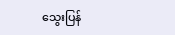သွေးပြန်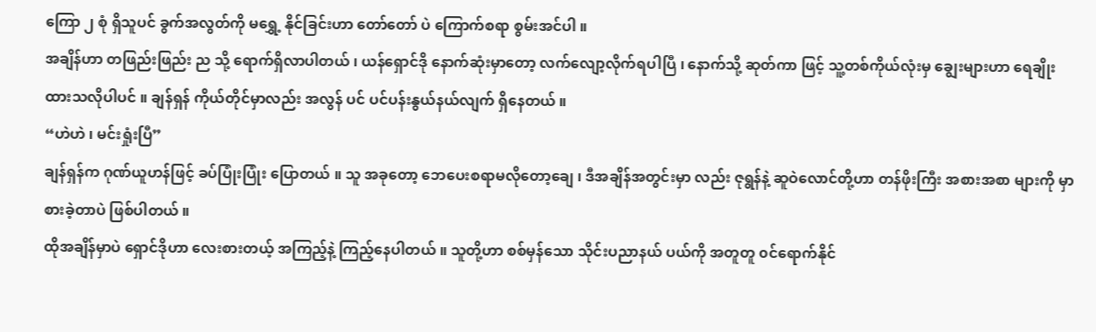ကြော ၂ စုံ ရှိသူပင် ခွက်အလွတ်ကို မရွှေ့ နိုင်ခြင်းဟာ တော်တော် ပဲ ကြောက်စရာ စွမ်းအင်ပါ ။
အချိန်ဟာ တဖြည်းဖြည်း ည သို့ ရောက်ရှိလာပါတယ် ၊ ယန်ရှောင်ဒို နောက်ဆုံးမှာတော့ လက်လျော့လိုက်ရပါပြီ ၊ နောက်သို့ ဆုတ်ကာ ဖြင့် သူ့တစ်ကိုယ်လုံးမှ ချွေးများဟာ ရေချိုးထားသလိုပါပင် ။ ချန်ရှန် ကိုယ်တိုင်မှာလည်း အလွန် ပင် ပင်ပန်းနွယ်နယ်လျက် ရှိနေတယ် ။
“ဟဲဟဲ ၊ မင်းရှုံးပြီ”
ချန်ရှန်က ဂုဏ်ယူဟန်ဖြင့် ခပ်ပြုံးပြုံး ပြောတယ် ။ သူ အခုတော့ ဘေပေးစရာမလိုတော့ချေ ၊ ဒီအချိန်အတွင်းမှာ လည်း ဇုရွန်နဲ့ ဆူဝဲလောင်တို့ဟာ တန်ဖိုးကြီး အစားအစာ များကို မှာစားခဲ့တာပဲ ဖြစ်ပါတယ် ။
ထိုအချိန်မှာပဲ ရှောင်ဒိုဟာ လေးစားတယ့် အကြည့်နဲ့ ကြည့်နေပါတယ် ။ သူတို့ဟာ စစ်မှန်သော သိုင်းပညာနယ် ပယ်ကို အတူတူ ၀င်ရောက်နိုင်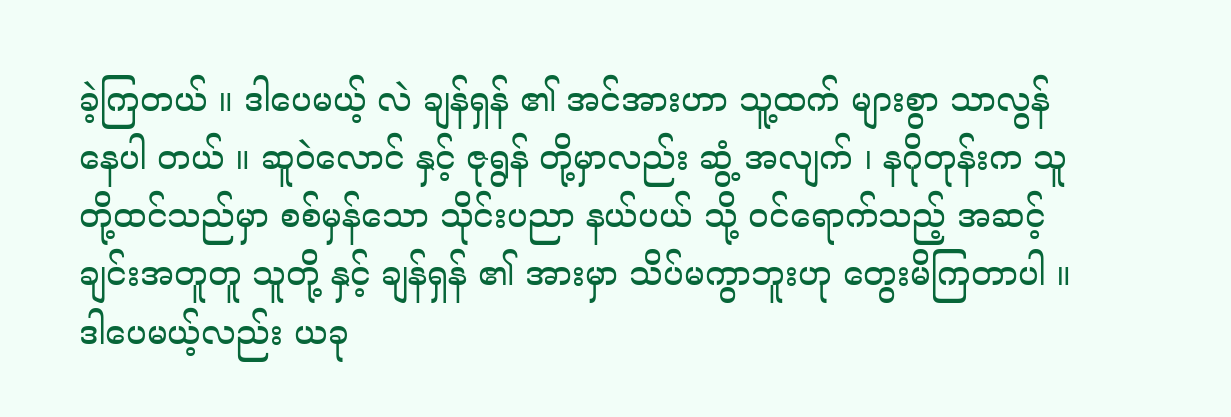ခဲ့ကြတယ် ။ ဒါပေမယ့် လဲ ချန်ရှန် ၏ အင်အားဟာ သူ့ထက် များစွာ သာလွန်နေပါ တယ် ။ ဆူဝဲလောင် နှင့် ဇုရွန် တို့မှာလည်း ဆွံ့ အလျက် ၊ နဂိုတုန်းက သူတို့ထင်သည်မှာ စစ်မှန်သော သိုင်းပညာ နယ်ပယ် သို့ ၀င်ရောက်သည့် အဆင့်ချင်းအတူတူ သူတို့ နှင့် ချန်ရှန် ၏ အားမှာ သိပ်မကွာဘူးဟု တွေးမိကြတာပါ ။ ဒါပေမယ့်လည်း ယခု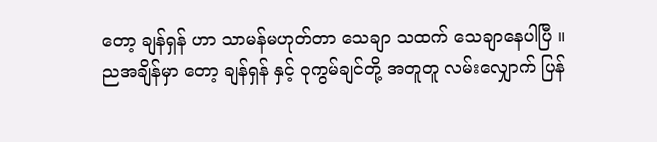တော့ ချန်ရှန် ဟာ သာမန်မဟုတ်တာ သေချာ သထက် သေချာနေပါပြီ ။
ညအချိန်မှာ တော့ ချန်ရှန် နှင့် ဝုကွမ်ချင်တို့ အတူတူ လမ်းလျှောက် ပြန်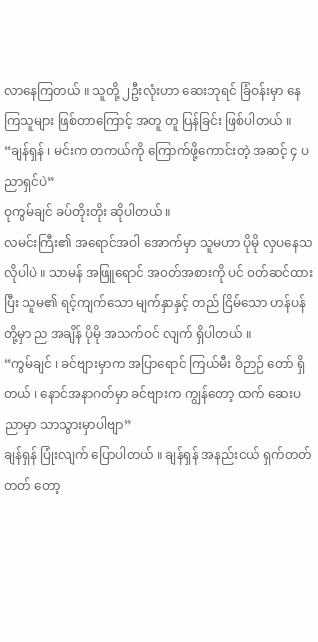လာနေကြတယ် ။ သူတို့ ၂ဦးလုံးဟာ ဆေးဘုရင် ခြံဝန်းမှာ နေကြသူများ ဖြစ်တာကြောင့် အတူ တူ ပြန်ခြင်း ဖြစ်ပါတယ် ။
“ချန်ရှန် ၊ မင်းက တကယ်ကို ကြောက်ဖို့ကောင်းတဲ့ အဆင့် ၄ ပညာရှင်ပဲ”
ဝုကွမ်ချင် ခပ်တိုးတိုး ဆိုပါတယ် ။
လမင်းကြီး၏ အရောင်အဝါ အောက်မှာ သူမဟာ ပိုမို လှပနေသလိုပါပဲ ။ သာမန် အဖြူရောင် အ၀တ်အစားကို ပင် ၀တ်ဆင်ထားပြီး သူမ၏ ရင့်ကျက်သော မျက်နှာနှင့် တည် ငြိမ်သော ဟန်ပန်တို့မှာ ည အချိန် ပိုမို အသက်ဝင် လျက် ရှိပါတယ် ။
“ကွမ်ချင် ၊ ခင်ဗျားမှာက အပြာရောင် ကြယ်မီး ဝိဉာဉ် တော် ရှိတယ် ၊ နောင်အနာဂတ်မှာ ခင်ဗျားက ကျွန်တော့ ထက် ဆေးပညာမှာ သာသွားမှာပါဗျာ”
ချန်ရှန် ပြုံးလျက် ပြောပါတယ် ။ ချန်ရှန် အနည်းငယ် ရှက်တတ်တတ် တော့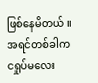ဖြစ်နေမိတယ် ။ အရင်တစ်ခါက ငရှုပ်မလေး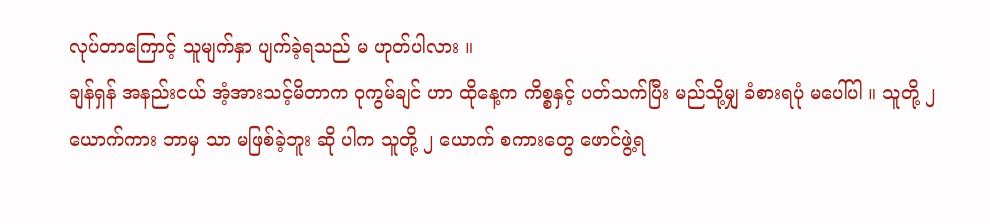လုပ်တာကြောင့် သူမျက်နှာ ပျက်ခဲ့ရသည် မ ဟုတ်ပါလား ။
ချန်ရှန် အနည်းငယ် အံ့အားသင့်မိတာက ဝုကွမ်ချင် ဟာ ထိုနေ့က ကိစ္စနှင့် ပတ်သက်ပြီး မည်သို့မျှ ခံစားရပုံ မပေါ်ပါ ။ သူတို့ ၂ ယောက်ကား ဘာမှ သာ မဖြစ်ခဲ့ဘူး ဆို ပါက သူတို့ ၂ ယောက် စကားတွေ ဖောင်ဖွဲ့ရ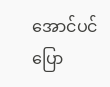အောင်ပင် ပြော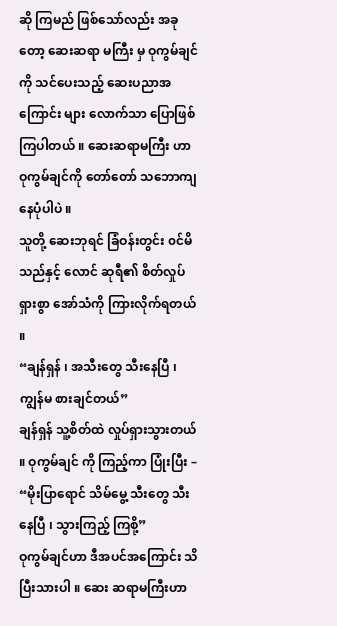ဆို ကြမည် ဖြစ်သော်လည်း အခုတော့ ဆေးဆရာ မကြီး မှ ဝုကွမ်ချင်ကို သင်ပေးသည့် ဆေးပညာအကြောင်း များ လောက်သာ ပြောဖြစ်ကြပါတယ် ။ ဆေးဆရာမကြီး ဟာ ဝုကွမ်ချင်ကို တော်တော် သဘောကျနေပုံပါပဲ ။
သူတို့ ဆေးဘုရင် ခြံဝန်းတွင်း ၀င်မိသည်နှင့် လောင် ဆုရီ၏ စိတ်လှုပ်ရှားစွာ အော်သံကို ကြားလိုက်ရတယ် ။
“ချန်ရှန် ၊ အသီးတွေ သီးနေပြီ ၊ ကျွန်မ စားချင်တယ်”
ချန်ရှန် သူ့စိတ်ထဲ လှုပ်ရှားသွားတယ် ။ ဝုကွမ်ချင် ကို ကြည့်ကာ ပြုံးပြီး –
“မိုးပြာရောင် သိမ်မွေ့ သီးတွေ သီးနေပြီ ၊ သွားကြည့် ကြစို့”
ဝုကွမ်ချင်ဟာ ဒီအပင်အကြောင်း သိပြီးသားပါ ။ ဆေး ဆရာမကြီးဟာ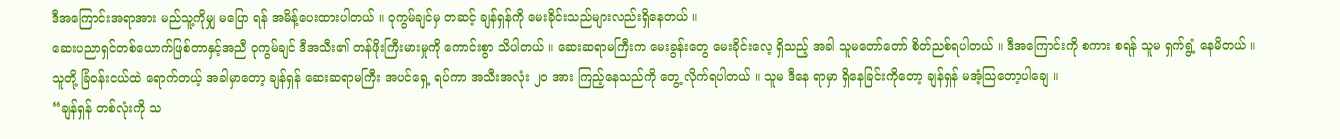ဒီအကြောင်းအရာအား မည်သူ့ကိုမျှ မပြော ရန် အမိန့်ပေးထားပါတယ် ။ ဝုကွမ်ချင်မှ တဆင့် ချန်ရှန်ကို မေးခိုင်းသည်များလည်းရှိနေတယ် ။
ဆေးပညာရှင်တစ်ယောက်ဖြစ်တာနှင့်အညီ ဝုကွမ်ချင် ဒီအသီး၏ တန်ဖိုးကြီးမားမှုကို ကောင်းစွာ သိပါတယ် ။ ဆေးဆရာမကြီးက မေးခွန်းတွေ မေးခိုင်းလေ့ ရှိသည့် အခါ သူမတော်တော် စိတ်ညစ်ရပါတယ် ။ ဒီအကြောင်းကို စကား စရန် သူမ ရှက်ရွံ့ နေမိတယ် ။
သူတို့ ခြံဝန်းငယ်ထဲ ရောက်တယ့် အခါမှာတော့ ချန်ရှန် ဆေးဆရာမကြီး အပင်ရှေ့ ရပ်ကာ အသီးအလုံး ၂၀ အား ကြည့်နေသည်ကို တွေ့ လိုက်ရပါတယ် ။ သူမ ဒီနေ ရာမှာ ရှိနေခြင်းကိုတော့ ချန်ရှန် မအံ့သြတော့ပါချေ ။
“ချန်ရှန် တစ်လုံးကို သ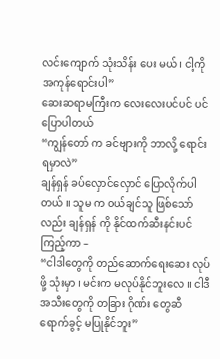လင်းကျောက် သုံးသိန်း ပေး မယ် ၊ ငါ့ကို အကုန်ရောင်းပါ”
ဆေးဆရာမကြီးက လေးလေးပင်ပင် ပင် ပြောပါတယ်
“ကျွန်တော် က ခင်ဗျားကို ဘာလို့ ရောင်းရမှာလဲ”
ချန်ရှန် ခပ်လှောင်လှောင် ပြောလိုက်ပါတယ် ။ သူမ က ၀ယ်ချင်သူ ဖြစ်သော်လည်း ချန်ရှန် ကို နိုင်ထက်ဆီးနင်းပင် ကြည့်ကာ –
“ငါဒါတွေကို တည်ဆောက်ရေးဆေး လုပ်ဖို့ သုံးမှာ ၊ မင်းက မလုပ်နိုင်ဘူးလေ ။ ငါဒီအသီးတွေကို တခြား ဂိုဏ်း တွေဆီ ရောက်ခွင့် မပြုနိုင်ဘူး”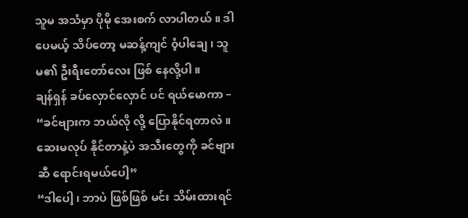သူမ အသံမှာ ပိုမို အေးစက် လာပါတယ် ။ ဒါပေမယ့် သိပ်တော့ မဆန့်ကျင် ၀ံ့ပါချေ ၊ သူမ၏ ဦးရီးတော်လေး ဖြစ် နေလို့ပါ ။
ချန်ရှန် ခပ်လှောင်လှောင် ပင် ရယ်မောကာ –
“ခင်ဗျားက ဘယ်လို လို့ ပြောနိုင်ရတာလဲ ။ ဆေးမလုပ် နိုင်တာနဲ့ပဲ အသီးတွေကို ခင်ဗျားဆီ ရောင်းရမယ်ပေါ့”
“ဒါပေါ့ ၊ ဘာပဲ ဖြစ်ဖြစ် မင်း သိမ်းထားရင်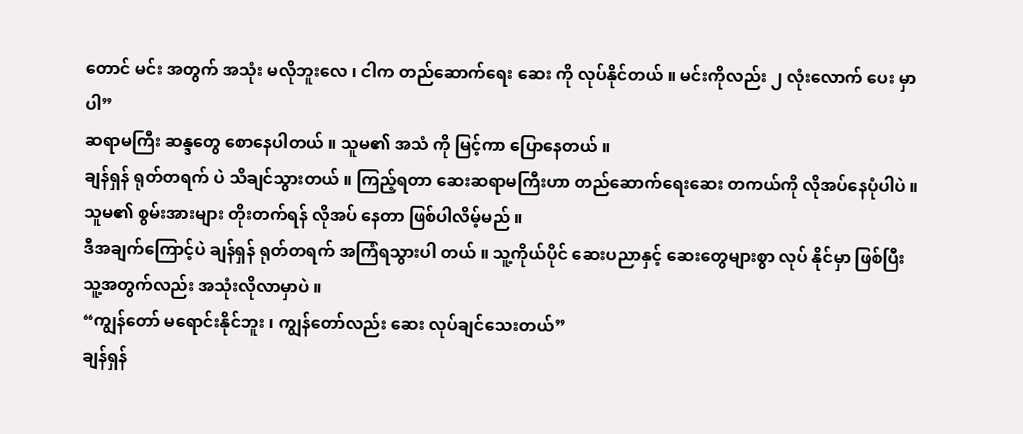တောင် မင်း အတွက် အသုံး မလိုဘူးလေ ၊ ငါက တည်ဆောက်ရေး ဆေး ကို လုပ်နိုင်တယ် ။ မင်းကိုလည်း ၂ လုံးလောက် ပေး မှာပါ”
ဆရာမကြီး ဆန္ဒတွေ စောနေပါတယ် ။ သူမ၏ အသံ ကို မြင့်ကာ ပြောနေတယ် ။
ချန်ရှန် ရုတ်တရက် ပဲ သိချင်သွားတယ် ။ ကြည့်ရတာ ဆေးဆရာမကြီးဟာ တည်ဆောက်ရေးဆေး တကယ်ကို လိုအပ်နေပုံပါပဲ ။ သူမ၏ စွမ်းအားများ တိုးတက်ရန် လိုအပ် နေတာ ဖြစ်ပါလိမ့်မည် ။
ဒီအချက်ကြောင့်ပဲ ချန်ရှန် ရုတ်တရက် အကြံရသွားပါ တယ် ။ သူ့ကိုယ်ပိုင် ဆေးပညာနှင့် ဆေးတွေများစွာ လုပ် နိုင်မှာ ဖြစ်ပြီး သူ့အတွက်လည်း အသုံးလိုလာမှာပဲ ။
“ကျွန်တော် မရောင်းနိုင်ဘူး ၊ ကျွန်တော်လည်း ဆေး လုပ်ချင်သေးတယ်”
ချန်ရှန်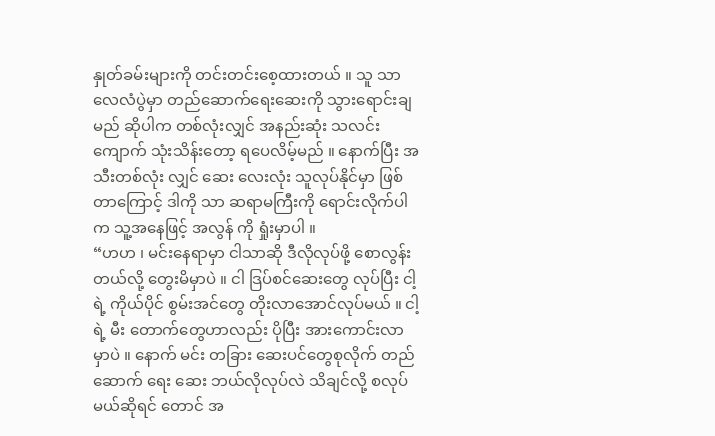နှုတ်ခမ်းများကို တင်းတင်းစေ့ထားတယ် ။ သူ သာ လေလံပွဲမှာ တည်ဆောက်ရေးဆေးကို သွားရောင်းချ မည် ဆိုပါက တစ်လုံးလျှင် အနည်းဆုံး သလင်းကျောက် သုံးသိန်းတော့ ရပေလိမ့်မည် ။ နောက်ပြီး အသီးတစ်လုံး လျှင် ဆေး လေးလုံး သူလုပ်နိုင်မှာ ဖြစ်တာကြောင့် ဒါကို သာ ဆရာမကြီးကို ရောင်းလိုက်ပါက သူ့အနေဖြင့် အလွန် ကို ရှုံးမှာပါ ။
“ဟဟ ၊ မင်းနေရာမှာ ငါသာဆို ဒီလိုလုပ်ဖို့ စောလွန်း တယ်လို့ တွေးမိမှာပဲ ။ ငါ ဒြပ်စင်ဆေးတွေ လုပ်ပြီး ငါ့ရဲ့ ကိုယ်ပိုင် စွမ်းအင်တွေ တိုးလာအောင်လုပ်မယ် ။ ငါ့ရဲ့ မီး တောက်တွေဟာလည်း ပိုပြီး အားကောင်းလာမှာပဲ ။ နောက် မင်း တခြား ဆေးပင်တွေစုလိုက် တည်ဆောက် ရေး ဆေး ဘယ်လိုလုပ်လဲ သိချင်လို့ စလုပ်မယ်ဆိုရင် တောင် အ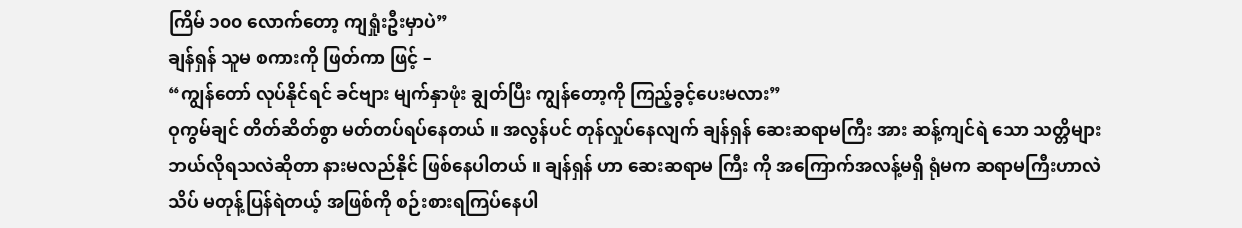ကြိမ် ၁၀၀ လောက်တော့ ကျရှုံးဦးမှာပဲ”
ချန်ရှန် သူမ စကားကို ဖြတ်ကာ ဖြင့် –
“ကျွန်တော် လုပ်နိုင်ရင် ခင်ဗျား မျက်နှာဖုံး ချွတ်ပြီး ကျွန်တော့ကို ကြည့်ခွင့်ပေးမလား”
ဝုကွမ်ချင် တိတ်ဆိတ်စွာ မတ်တပ်ရပ်နေတယ် ။ အလွန်ပင် တုန်လှုပ်နေလျက် ချန်ရှန် ဆေးဆရာမကြီး အား ဆန့်ကျင်ရဲ သော သတ္တိများ ဘယ်လိုရသလဲဆိုတာ နားမလည်နိုင် ဖြစ်နေပါတယ် ။ ချန်ရှန် ဟာ ဆေးဆရာမ ကြီး ကို အကြောက်အလန့်မရှိ ရုံမက ဆရာမကြီးဟာလဲ သိပ် မတုန့်ပြန်ရဲတယ့် အဖြစ်ကို စဉ်းစားရကြပ်နေပါ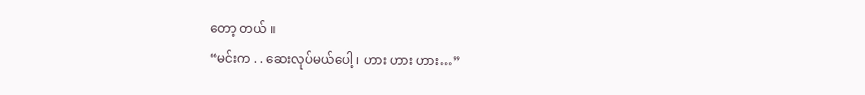တော့ တယ် ။
“မင်းက . . ဆေးလုပ်မယ်ပေါ့ ၊ ဟား ဟား ဟား…”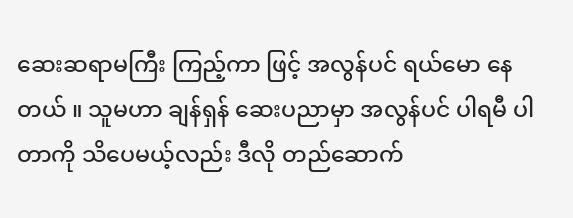ဆေးဆရာမကြီး ကြည့်ကာ ဖြင့် အလွန်ပင် ရယ်မော နေတယ် ။ သူမဟာ ချန်ရှန် ဆေးပညာမှာ အလွန်ပင် ပါရမီ ပါတာကို သိပေမယ့်လည်း ဒီလို တည်ဆောက်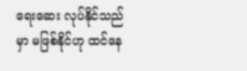ရေးဆေး လုပ်နိုင်သည်မှာ မဖြစ်နိုင်ဟု ထင်နေ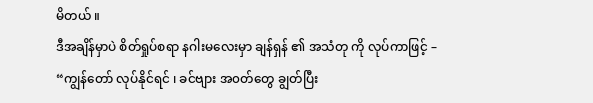မိတယ် ။
ဒီအချိန်မှာပဲ စိတ်ရှုပ်စရာ နဂါးမလေးမှာ ချန်ရှန် ၏ အသံတု ကို လုပ်ကာဖြင့် –
“ကျွန်တော် လုပ်နိုင်ရင် ၊ ခင်ဗျား အ၀တ်တွေ ချွတ်ပြီး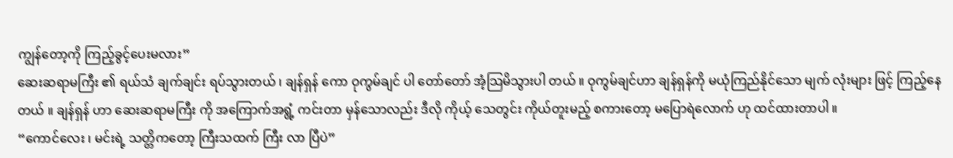ကျွန်တော့ကို ကြည့်ခွင့်ပေးမလား”
ဆေးဆရာမကြီး ၏ ရယ်သံ ချက်ချင်း ရပ်သွားတယ် ၊ ချန်ရှန် ကော ဝုကွမ်ချင် ပါ တော်တော် အံ့သြမိသွားပါ တယ် ။ ဝုကွမ်ချင်ဟာ ချန်ရှန်ကို မယုံကြည်နိုင်သော မျက် လုံးများ ဖြင့် ကြည့်နေတယ် ။ ချန်ရှန် ဟာ ဆေးဆရာမကြီး ကို အကြောက်အရွံ့ ကင်းတာ မှန်သောလည်း ဒီလို ကိုယ့် သေတွင်း ကိုယ်တူးမည့် စကားတော့ မပြောရဲလောက် ဟု ထင်ထားတာပါ ။
“ကောင်လေး ၊ မင်းရဲ့ သတ္တိကတော့ ကြီးသထက် ကြီး လာ ပြီပဲ”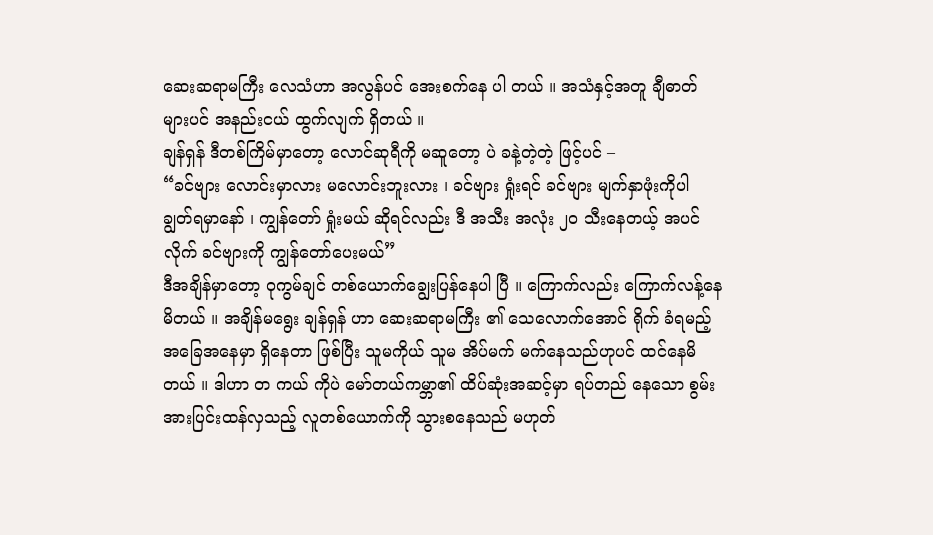ဆေးဆရာမကြီး လေသံဟာ အလွန်ပင် အေးစက်နေ ပါ တယ် ။ အသံနှင့်အတူ ချီဓာတ်များပင် အနည်းငယ် ထွက်လျက် ရှိတယ် ။
ချန်ရှန် ဒီတစ်ကြိမ်မှာတော့ လောင်ဆုရီကို မဆူတော့ ပဲ ခနဲ့တဲ့တဲ့ ဖြင့်ပင် –
“ခင်ဗျား လောင်းမှာလား မလောင်းဘူးလား ၊ ခင်ဗျား ရှုံးရင် ခင်ဗျား မျက်နှာဖုံးကိုပါ ချွတ်ရမှာနော် ၊ ကျွန်တော် ရှုံးမယ် ဆိုရင်လည်း ဒီ အသီး အလုံး ၂၀ သီးနေတယ့် အပင်လိုက် ခင်ဗျားကို ကျွန်တော်ပေးမယ်”
ဒီအချိန်မှာတော့ ဝုကွမ်ချင် တစ်ယောက်ချွေးပြန်နေပါ ပြီ ။ ကြောက်လည်း ကြောက်လန့်နေမိတယ် ။ အချိန်မရွေး ချန်ရှန် ဟာ ဆေးဆရာမကြီး ၏ သေလောက်အောင် ရိုက် ခံရမည့် အခြေအနေမှာ ရှိနေတာ ဖြစ်ပြီး သူမကိုယ် သူမ အိပ်မက် မက်နေသည်ဟုပင် ထင်နေမိတယ် ။ ဒါဟာ တ ကယ် ကိုပဲ မော်တယ်ကမ္ဘာ၏ ထိပ်ဆုံးအဆင့်မှာ ရပ်တည် နေသော စွမ်းအားပြင်းထန်လှသည့် လူတစ်ယောက်ကို သွားစနေသည် မဟုတ်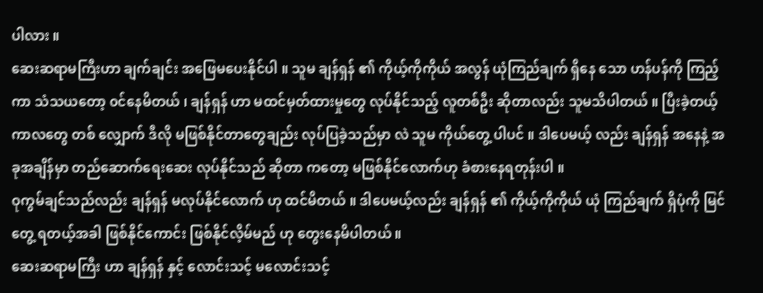ပါလား ။
ဆေးဆရာမကြီးဟာ ချက်ချင်း အဖြေမပေးနိုင်ပါ ။ သူမ ချန်ရှန် ၏ ကိုယ့်ကိုကိုယ် အလွန် ယုံကြည်ချက် ရှိနေ သော ဟန်ပန်ကို ကြည့်ကာ သံသယတော့ ၀င်နေမိတယ် ၊ ချန်ရှန် ဟာ မထင်မှတ်ထားမှုတွေ လုပ်နိုင်သည့် လူတစ်ဦး ဆိုတာလည်း သူမသိပါတယ် ။ ပြီးခဲ့တယ့် ကာလတွေ တစ် လျှောက် ဒီလို မဖြစ်နိုင်တာတွေချည်း လုပ်ပြခဲ့သည်မှာ လဲ သူမ ကိုယ်တွေ့ ပါပင် ။ ဒါပေမယ့် လည်း ချန်ရှန် အနေနဲ့ အခုအချိန်မှာ တည်ဆောက်ရေးဆေး လုပ်နိုင်သည် ဆိုတာ ကတော့ မဖြစ်နိုင်လောက်ဟု ခံစားနေရတုန်းပါ ။
ဝုကွမ်ချင်သည်လည်း ချန်ရှန် မလုပ်နိုင်လောက် ဟု ထင်မိတယ် ။ ဒါပေမယ့်လည်း ချန်ရှန် ၏ ကိုယ့်ကိုကိုယ် ယုံ ကြည်ချက် ရှိပုံကို မြင်တွေ့ ရတယ့်အခါ ဖြစ်နိုင်ကောင်း ဖြစ်နိုင်လိ့မ်မည် ဟု တွေးနေမိပါတယ် ။
ဆေးဆရာမကြီး ဟာ ချန်ရှန် နှင့် လောင်းသင့် မလောင်းသင့်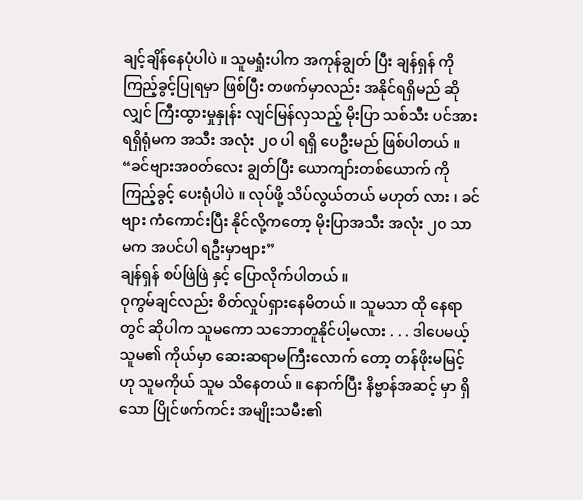ချင့်ချိန်နေပုံပါပဲ ။ သူမရှုံးပါက အကုန်ချွတ် ပြီး ချန်ရှန် ကို ကြည့်ခွင့်ပြုရမှာ ဖြစ်ပြီး တဖက်မှာလည်း အနိုင်ရရှိမည် ဆိုလျှင် ကြီးထွားမှုနှုန်း လျင်မြန်လှသည့် မိုးပြာ သစ်သီး ပင်အား ရရှိရုံမက အသီး အလုံး ၂၀ ပါ ရရှိ ပေဦးမည် ဖြစ်ပါတယ် ။
“ခင်ဗျားအ၀တ်လေး ချွတ်ပြီး ယောကျာ်းတစ်ယောက် ကို ကြည့်ခွင့် ပေးရုံပါပဲ ။ လုပ်ဖို့ သိပ်လွယ်တယ် မဟုတ် လား ၊ ခင်ဗျား ကံကောင်းပြီး နိုင်လို့ကတော့ မိုးပြာအသီး အလုံး ၂၀ သာမက အပင်ပါ ရဦးမှာဗျား”
ချန်ရှန် စပ်ဖြဲဖြဲ နှင့် ပြောလိုက်ပါတယ် ။
ဝုကွမ်ချင်လည်း စိတ်လှုပ်ရှားနေမိတယ် ။ သူမသာ ထို နေရာတွင် ဆိုပါက သူမကော သဘောတူနိုင်ပါ့မလား . . . ဒါပေမယ့် သူမ၏ ကိုယ်မှာ ဆေးဆရာမကြီးလောက် တော့ တန်ဖိုးမမြင့် ဟု သူမကိုယ် သူမ သိနေတယ် ။ နောက်ပြီး နိဗ္ဗာန်အဆင့် မှာ ရှိသော ပြိုင်ဖက်ကင်း အမျိုးသမီး၏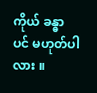ကိုယ် ခန္ဓာ ပင် မဟုတ်ပါလား ။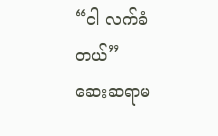“ငါ လက်ခံတယ်”
ဆေးဆရာမ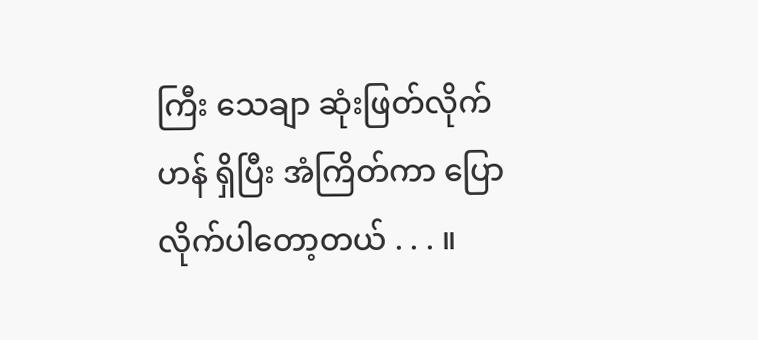ကြီး သေချာ ဆုံးဖြတ်လိုက်ဟန် ရှိပြီး အံကြိတ်ကာ ပြောလိုက်ပါတော့တယ် . . . ။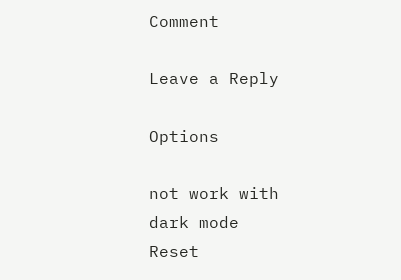Comment

Leave a Reply

Options

not work with dark mode
Reset